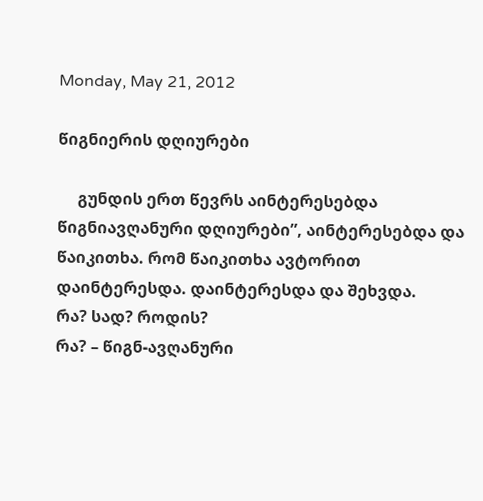Monday, May 21, 2012

წიგნიერის დღიურები

     გუნდის ერთ წევრს აინტერესებდა წიგნიავღანური დღიურები”, აინტერესებდა და წაიკითხა. რომ წაიკითხა ავტორით დაინტერესდა. დაინტერესდა და შეხვდა.
რა? სად? როდის?
რა? – წიგნ-ავღანური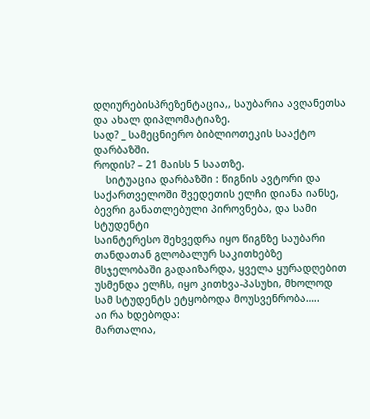დღიურებისპრეზენტაცია,, საუბარია ავღანეთსა და ახალ დიპლომატიაზე.
სად? _ სამეცნიერო ბიბლიოთეკის სააქტო დარბაზში.
როდის? – 21 მაისს 5 საათზე.
    სიტუაცია დარბაზში : წიგნის ავტორი და საქართველოში შვედეთის ელჩი დიანა იანსე, ბევრი განათლებული პიროვნება, და სამი სტუდენტი
საინტერესო შეხვედრა იყო წიგნზე საუბარი თანდათან გლობალურ საკითხებზე მსჯელობაში გადაიზარდა, ყველა ყურადღებით უსმენდა ელჩს, იყო კითხვა-პასუხი, მხოლოდ სამ სტუდენტს ეტყობოდა მოუსვენრობა…..
აი რა ხდებოდა:
მართალია,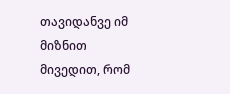თავიდანვე იმ მიზნით მივედით, რომ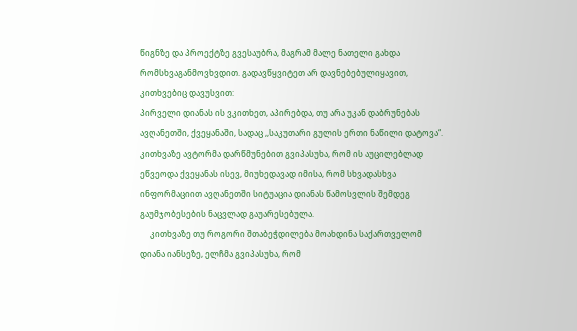წიგნზე და პროექტზე გვესაუბრა, მაგრამ მალე ნათელი გახდა რომსხვაგანმოვხვდით. გადავწყვიტეთ არ დავნებებულიყავით, კითხვებიც დავუსვით:
პირველი დიანას ის ვკითხეთ, აპირებდა, თუ არა უკან დაბრუნებას ავღანეთში, ქვეყანაში, სადაც ,,საკუთარი გულის ერთი ნაწილი დატოვა“. კითხვაზე ავტორმა დარწმუნებით გვიპასუხა, რომ ის აუცილებლად ეწვეოდა ქვეყანას ისევ, მიუხედავად იმისა, რომ სხვადასხვა ინფორმაციით ავღანეთში სიტუაცია დიანას წამოსვლის შემდეგ გაუმჯობესების ნაცვლად გაუარესებულა.
     კითხვაზე თუ როგორი შთაბეჭდილება მოახდინა საქართველომ დიანა იანსეზე, ელჩმა გვიპასუხა, რომ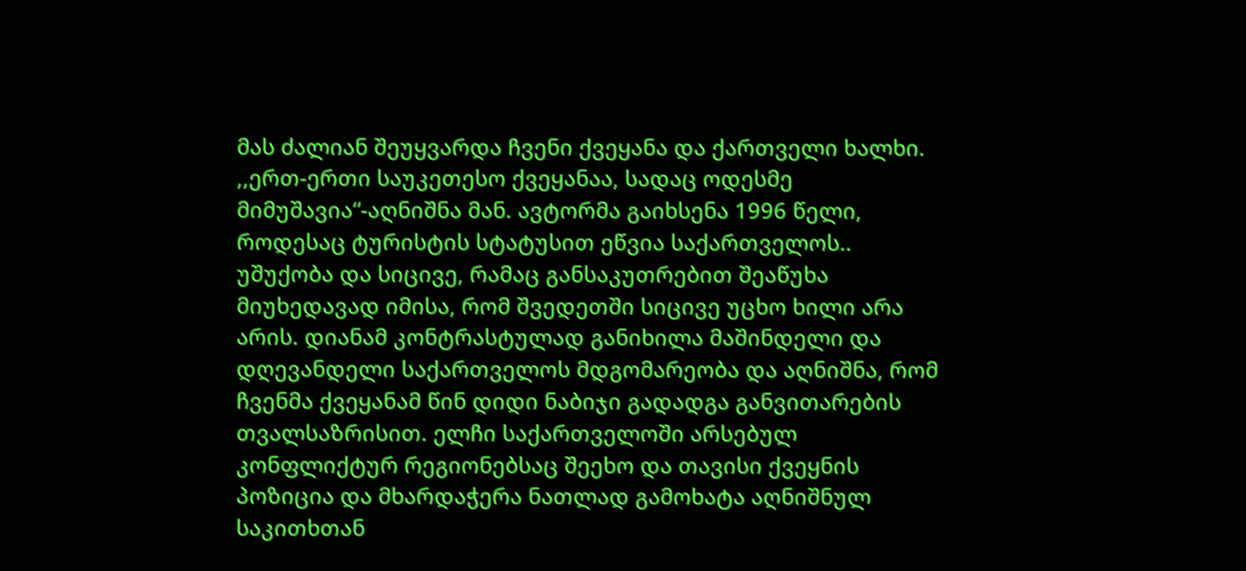მას ძალიან შეუყვარდა ჩვენი ქვეყანა და ქართველი ხალხი. ,,ერთ-ერთი საუკეთესო ქვეყანაა, სადაც ოდესმე მიმუშავია“-აღნიშნა მან. ავტორმა გაიხსენა 1996 წელი, როდესაც ტურისტის სტატუსით ეწვია საქართველოს.. უშუქობა და სიცივე, რამაც განსაკუთრებით შეაწუხა მიუხედავად იმისა, რომ შვედეთში სიცივე უცხო ხილი არა არის. დიანამ კონტრასტულად განიხილა მაშინდელი და დღევანდელი საქართველოს მდგომარეობა და აღნიშნა, რომ ჩვენმა ქვეყანამ წინ დიდი ნაბიჯი გადადგა განვითარების თვალსაზრისით. ელჩი საქართველოში არსებულ კონფლიქტურ რეგიონებსაც შეეხო და თავისი ქვეყნის პოზიცია და მხარდაჭერა ნათლად გამოხატა აღნიშნულ საკითხთან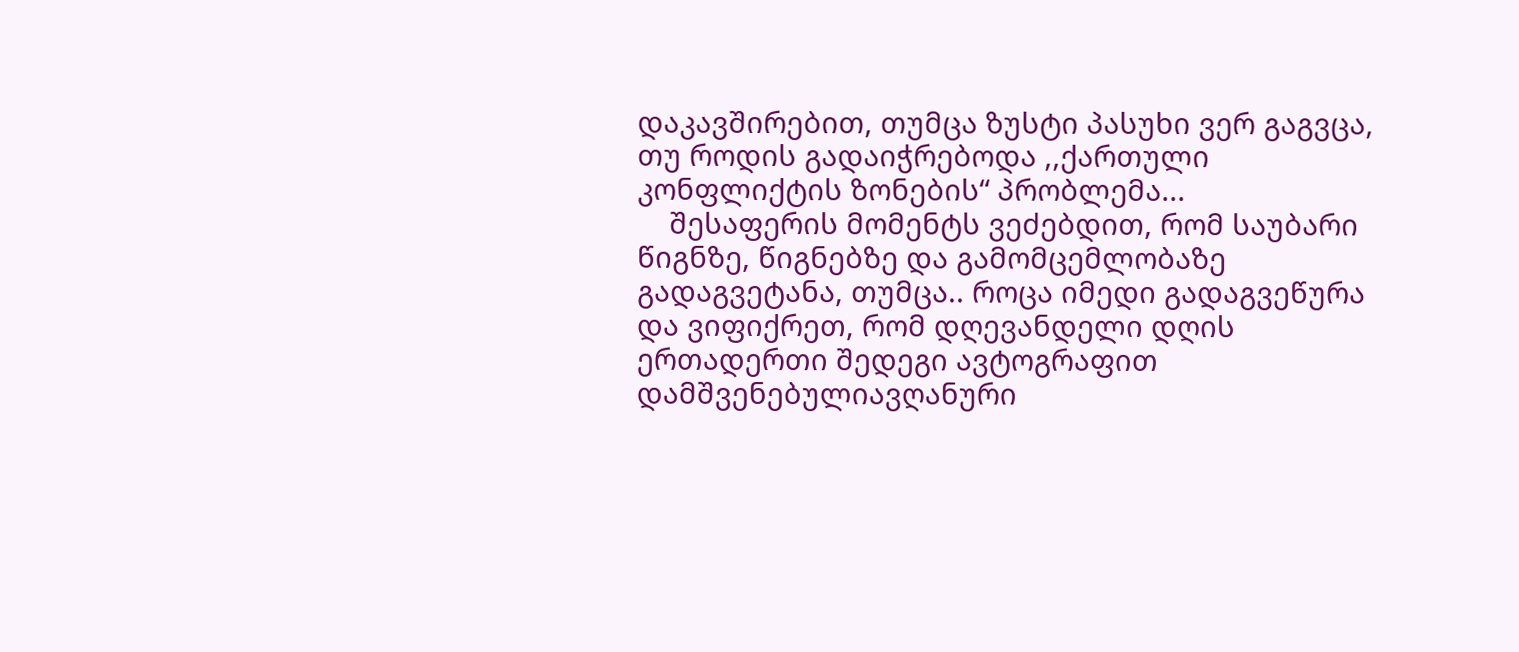დაკავშირებით, თუმცა ზუსტი პასუხი ვერ გაგვცა, თუ როდის გადაიჭრებოდა ,,ქართული კონფლიქტის ზონების“ პრობლემა...
    შესაფერის მომენტს ვეძებდით, რომ საუბარი წიგნზე, წიგნებზე და გამომცემლობაზე გადაგვეტანა, თუმცა.. როცა იმედი გადაგვეწურა და ვიფიქრეთ, რომ დღევანდელი დღის ერთადერთი შედეგი ავტოგრაფით დამშვენებულიავღანური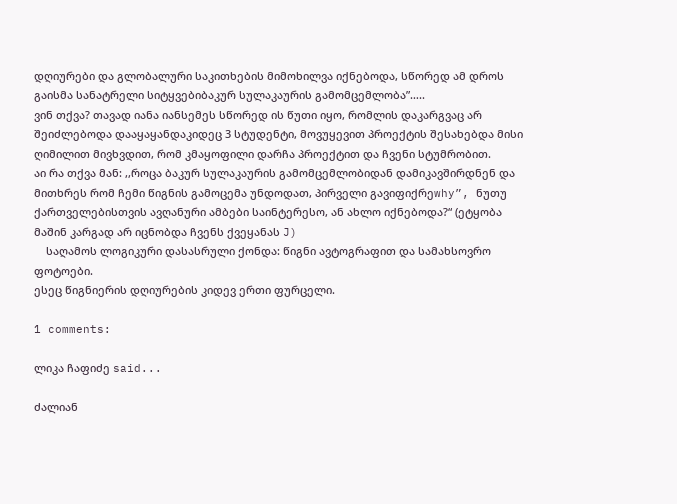დღიურები და გლობალური საკითხების მიმოხილვა იქნებოდა, სწორედ ამ დროს გაისმა სანატრელი სიტყვებიბაკურ სულაკაურის გამომცემლობა”…..
ვინ თქვა? თავად იანა იანსემეს სწორედ ის წუთი იყო, რომლის დაკარგვაც არ შეიძლებოდა დააყაყანდაკიდეც 3 სტუდენტი, მოვუყევით პროექტის შესახებდა მისი ღიმილით მივხვდით, რომ კმაყოფილი დარჩა პროექტით და ჩვენი სტუმრობით.
აი რა თქვა მან: ,,როცა ბაკურ სულაკაურის გამომცემლობიდან დამიკავშირდნენ და მითხრეს რომ ჩემი წიგნის გამოცემა უნდოდათ, პირველი გავიფიქრეwhy”, ნუთუ ქართველებისთვის ავღანური ამბები საინტერესო, ან ახლო იქნებოდა?“ (ეტყობა მაშინ კარგად არ იცნობდა ჩვენს ქვეყანას J)
    საღამოს ლოგიკური დასასრული ქონდა: წიგნი ავტოგრაფით და სამახსოვრო ფოტოები.
ესეც წიგნიერის დღიურების კიდევ ერთი ფურცელი.

1 comments:

ლიკა ჩაფიძე said...

ძალიან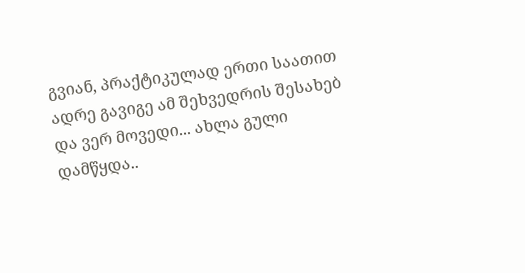გვიან, პრაქტიკულად ერთი საათით ადრე გავიგე ამ შეხვედრის შესახებ და ვერ მოვედი... ახლა გული დამწყდა..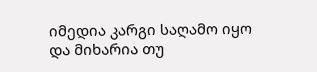იმედია კარგი საღამო იყო და მიხარია თუ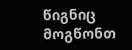წიგნიც მოგწონთ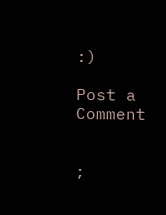:)

Post a Comment


;